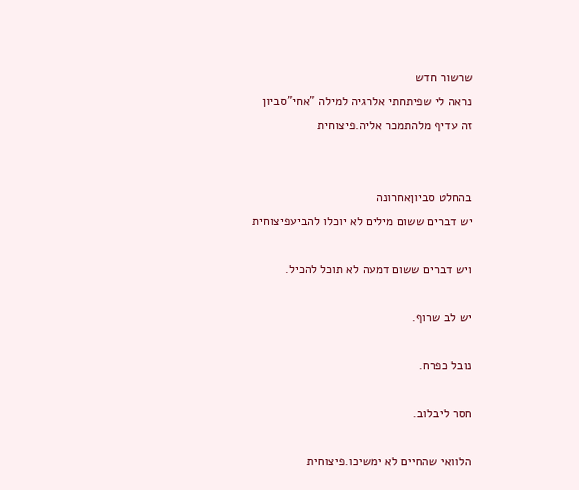שרשור חדש
נראה לי שפיתחתי אלרגיה למילה "אחי"סביון
זה עדיף מלהתמכר אליה.פיצוחית


בהחלט סביוןאחרונה
יש דברים ששום מילים לא יוכלו להביעפיצוחית

ויש דברים ששום דמעה לא תוכל להכיל.

יש לב שרוף.

נובל כפרח.

חסר ליבלוב.

הלוואי שהחיים לא ימשיכו.פיצוחית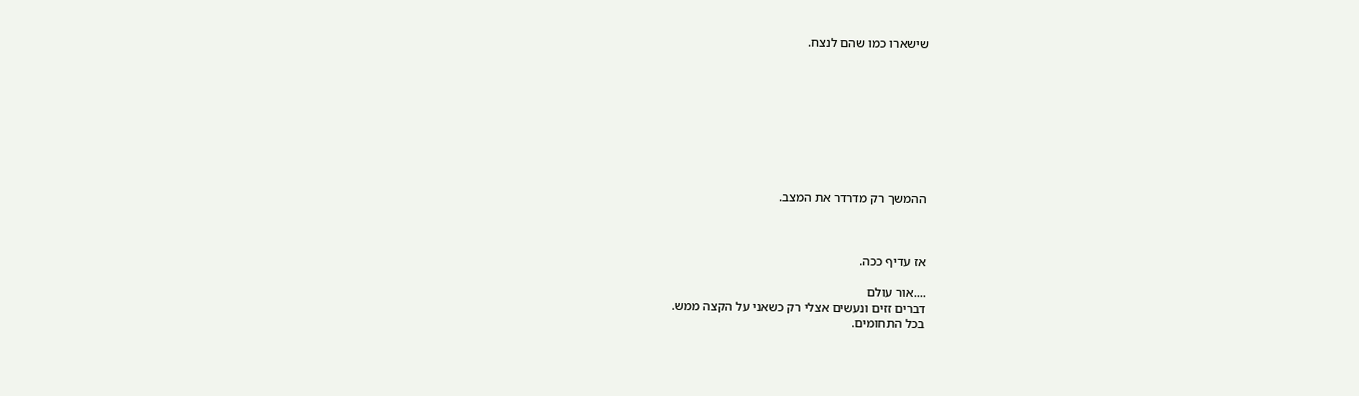שישארו כמו שהם לנצח.









ההמשך רק מדרדר את המצב.



אז עדיף ככה.

....אור עולם
דברים זזים ונעשים אצלי רק כשאני על הקצה ממש.
בכל התחומים.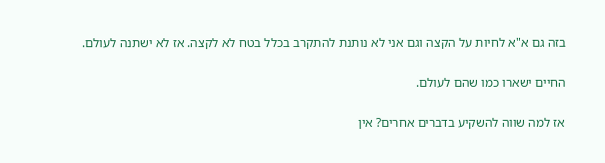בזה גם א"א לחיות על הקצה וגם אני לא נותנת להתקרב בכלל בטח לא לקצה. אז לא ישתנה לעולם.

החיים ישארו כמו שהם לעולם.

אז למה שווה להשקיע בדברים אחרים? אין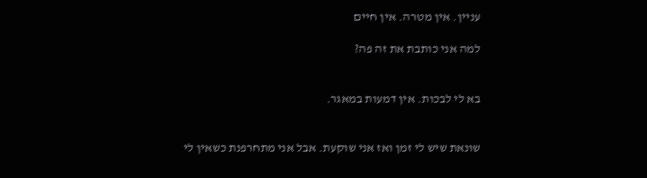עניין. אין מטרה. אין חיים

למה אני כותבת את זה פה?


בא לי לבכות. אין דמעות במאגר.


שונאת שיש לי זמן ואז אני שוקעת. אבל אני מתחרפנת כשאין לי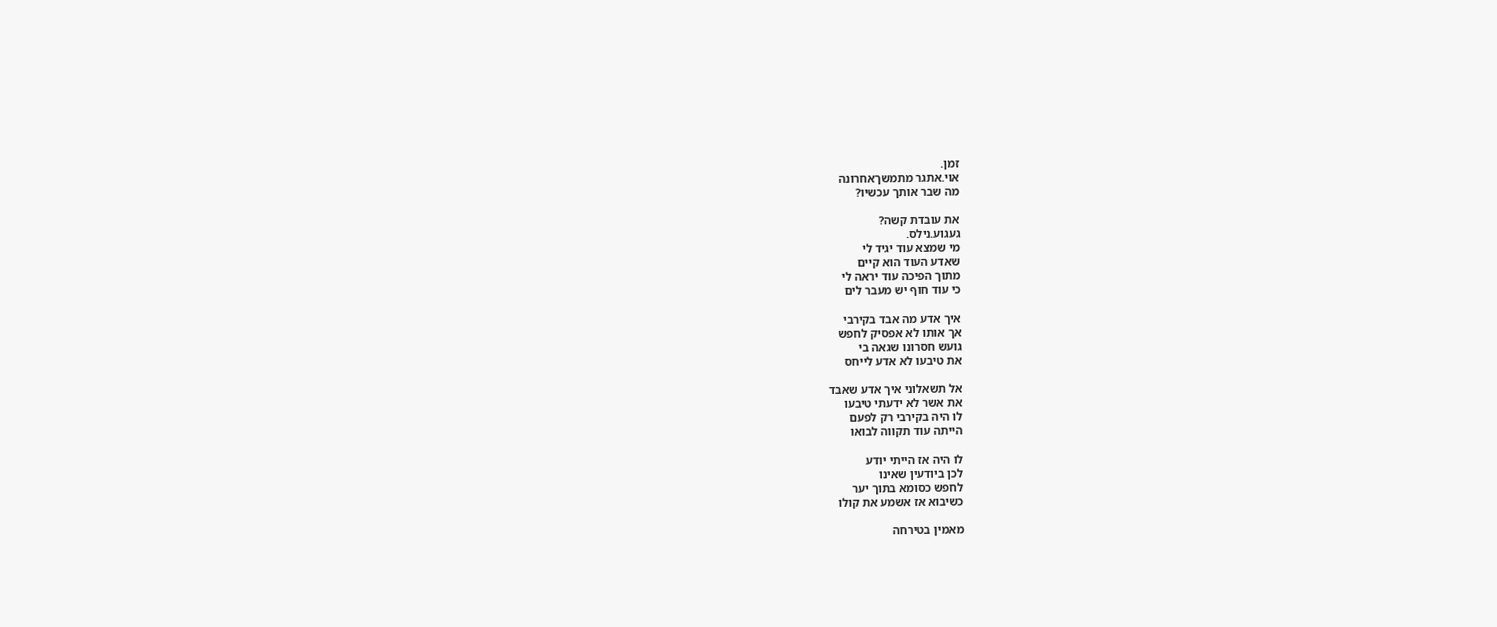זמן.
אוי.אתגר מתמשךאחרונה
מה שבר אותך עכשיו?

את עובדת קשה?
געגוע.נילס.
מי שמצא עוד יגיד לי
שאדע העוד הוא קיים
מתוך הפיכה עוד יראה לי
כי עוד חוף יש מעבר לים

איך אדע מה אבד בקירבי
אך אותו לא אפסיק לחפש
גועש חסרונו שגאה בי
את טיבעו לא אדע לייחס

אל תשאלוני איך אדע שאבד
את אשר לא ידעתי טיבעו
לו היה בקירבי רק לפעם
הייתה עוד תקווה לבואו

לו היה אז הייתי יודע
לכן ביודעין שאינו
לחפש כסומא בתוך יער
כשיבוא אז אשמע את קולו

מאמין בטירחה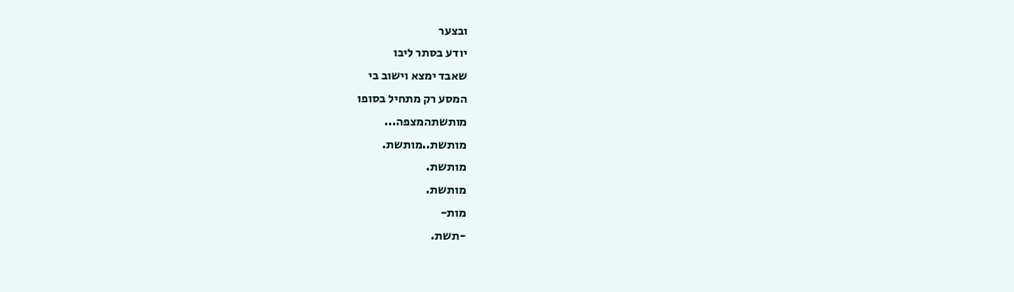ובצער
יודע בסתר ליבו
שאבד ימצא וישוב בי
המסע רק מתחיל בסופו
מותשתהמצפה...
מותשת..מותשת.
מותשת.
מותשת.
מות-
-תשת.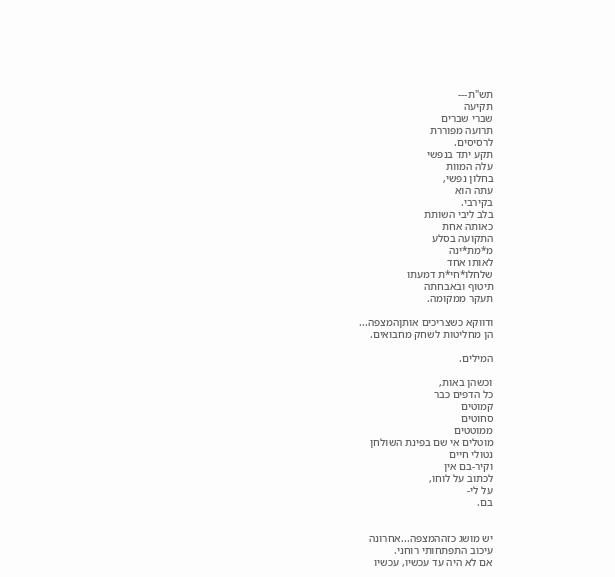תש"ת---
תקיעה
שברי שברים
תרועה מפוררת
לרסיסים.
תקע יתד בנפשי
עלה המוות
בחלון נפשי,
עתה הוא
בקירבי.
בלב ליבי השותת
כאותה אחת
התקועה בסלע
מ*מת*ינה
לאותו אחד
שלחלו*חי*ת דמעתו
תיטוף ובאבחתה
תעקר ממקומה.

ודווקא כשצריכים אותןהמצפה...
הן מחליטות לשחק מחבואים.

המילים.

וכשהן באות,
כל הדפים כבר
קמוטים
סחוטים
ממוטטים
מוטלים אי שם בפינת השולחן
נטולי חיים
וקיר-בם אין
לכתוב על לוחו,
על לי-
בם.


יש מושג כזההמצפה...אחרונה
עיכוב התפתחותי רוחני.
אם לא היה עד עכשיו, עכשיו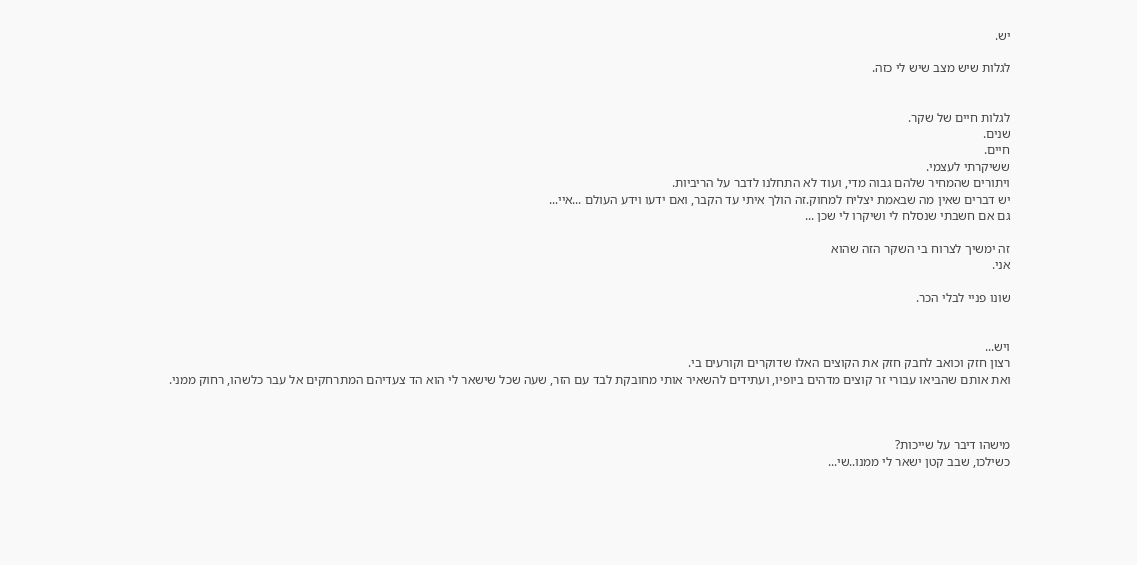יש.

לגלות שיש מצב שיש לי כזה.


לגלות חיים של שקר.
שנים.
חיים.
ששיקרתי לעצמי.
ויתורים שהמחיר שלהם גבוה מדי, ועוד לא התחלנו לדבר על הריביות.
יש דברים שאין מה שבאמת יצליח למחוק.זה הולך איתי עד הקבר, ואם ידעו וידע העולם ...איי...
גם אם חשבתי שנסלח לי ושיקרו לי שכן ...

זה ימשיך לצרוח בי השקר הזה שהוא
אני.

שונו פניי לבלי הכר.


ויש...
רצון חזק וכואב לחבק חזק את הקוצים האלו שדוקרים וקורעים בי.
ואת אותם שהביאו עבורי זר קוצים מדהים ביופיו, ועתידים להשאיר אותי מחובקת לבד עם הזר, שעה שכל שישאר לי הוא הד צעדיהם המתרחקים אל עבר כלשהו, רחוק ממני.



מישהו דיבר על שייכות?
כשילכו, שבב קטן ישאר לי ממנו..שי...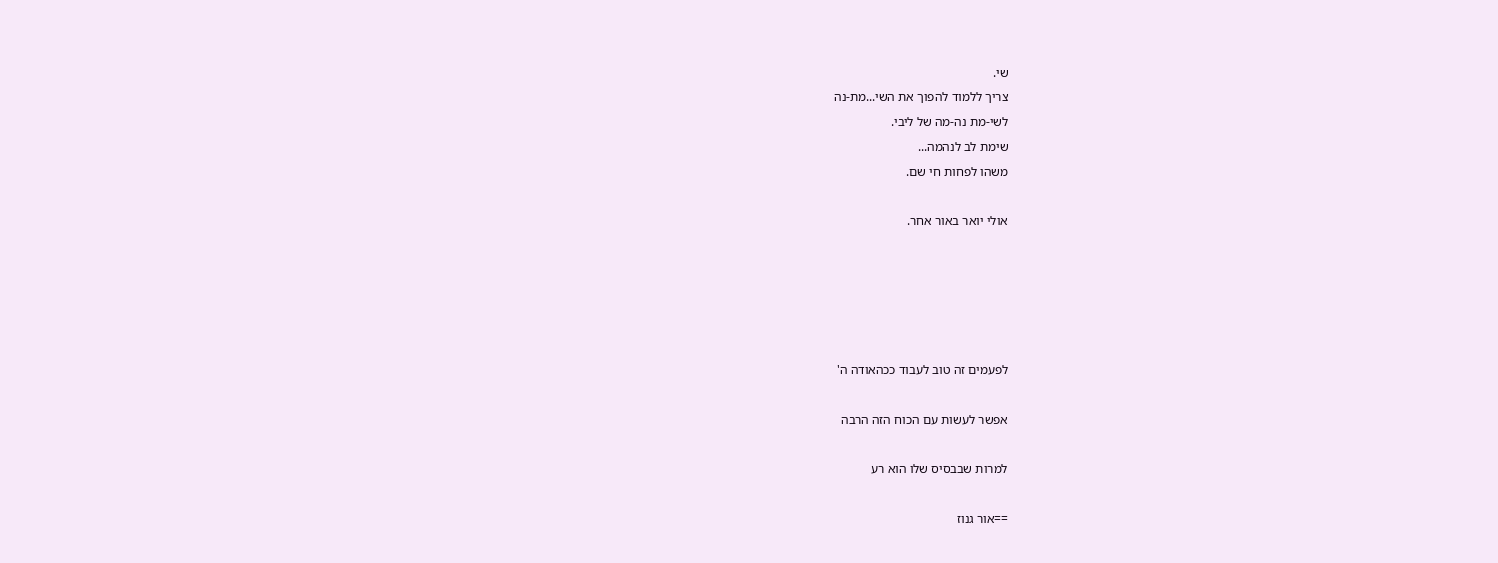שי.
צריך ללמוד להפוך את השי...מת-נה
לשי-מת נה-מה של ליבי.
שימת לב לנהמה...
משהו לפחות חי שם.

אולי יואר באור אחר.





לפעמים זה טוב לעבוד ככהאודה ה'

אפשר לעשות עם הכוח הזה הרבה

למרות שבבסיס שלו הוא רע

==אור גנוז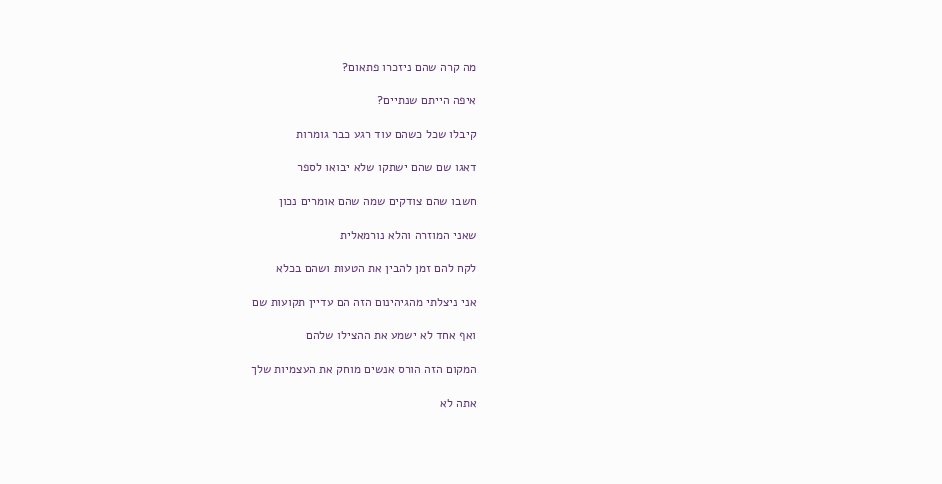מה קרה שהם ניזכרו פתאום?

איפה הייתם שנתיים?

קיבלו שכל כשהם עוד רגע כבר גומרות

דאגו שם שהם ישתקו שלא יבואו לספר

חשבו שהם צודקים שמה שהם אומרים נכון

שאני המוזרה והלא נורמאלית

לקח להם זמן להבין את הטעות ושהם בכלא

אני ניצלתי מהגיהינום הזה הם עדיין תקועות שם

ואף אחד לא ישמע את ההצילו שלהם

המקום הזה הורס אנשים מוחק את העצמיות שלך

אתה לא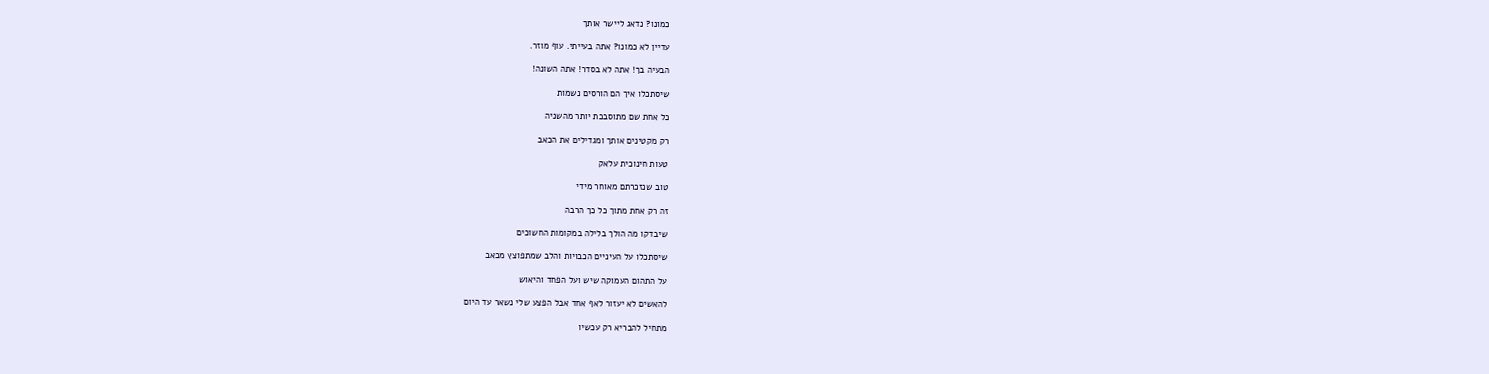כמונו? נדאג ליישר אותך

עדיין לא כמונו? אתה בעייתי. עוף מוזר.

הבעיה בך! אתה לא בסדר! אתה השונה!

שיסתכלו איך הם הורסים נשמות

כל אחת שם מתוסבכת יותר מהשניה

רק מקטינים אותך ומגדילים את הכאב

טעות חינוכית עלאק

טוב שנזכרתם מאוחר מידי

זה רק אחת מתוך כל כך הרבה

שיבדקו מה הולך בלילה במקומות החשוכים

שיסתכלו על העיניים הכבויות והלב שמתפוצץ מכאב

על התהום העמוקה שיש ועל הפחד והיאוש

להאשים לא יעזור לאף אחד אבל הפצע שלי נשאר עד היום

מתחיל להבריא רק עכשיו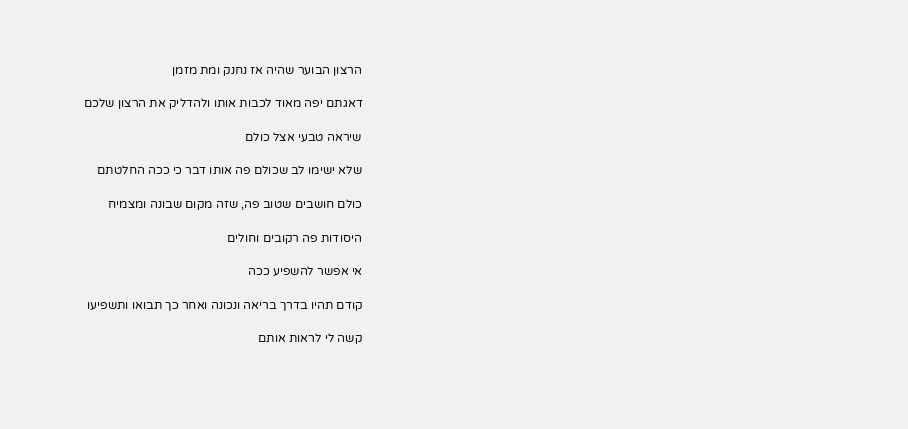הרצון הבוער שהיה אז נחנק ומת מזמן

דאגתם יפה מאוד לכבות אותו ולהדליק את הרצון שלכם

שיראה טבעי אצל כולם

שלא ישימו לב שכולם פה אותו דבר כי ככה החלטתם

כולם חושבים שטוב פה, שזה מקום שבונה ומצמיח

היסודות פה רקובים וחולים

אי אפשר להשפיע ככה

קודם תהיו בדרך בריאה ונכונה ואחר כך תבואו ותשפיעו

קשה לי לראות אותם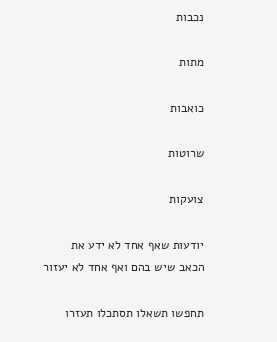נכבות

מתות

כואבות

שרוטות

צועקות

יודעות שאף אחד לא ידע את הכאב שיש בהם ואף אחד לא יעזור

תחפשו תשאלו תסתכלו תעזרו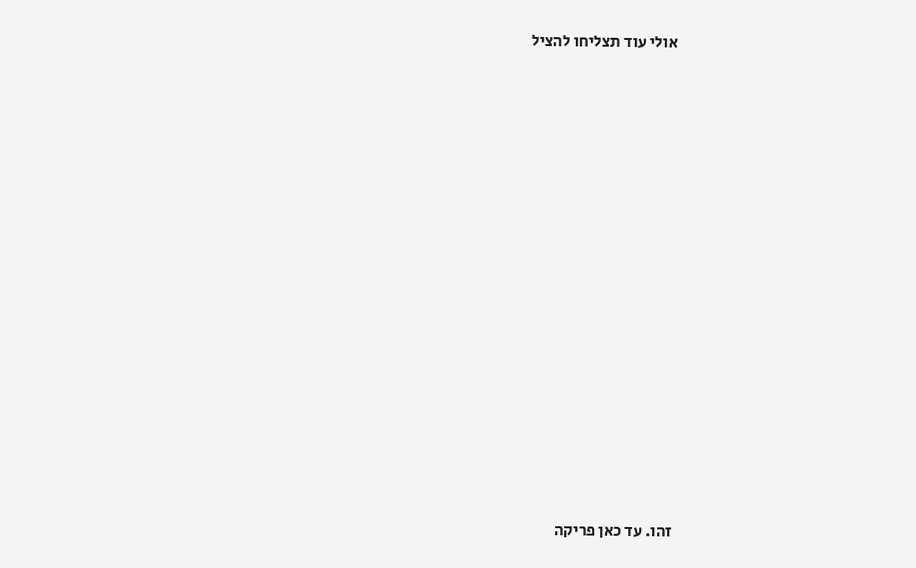אולי עוד תצליחו להציל

















זהו. עד כאן פריקה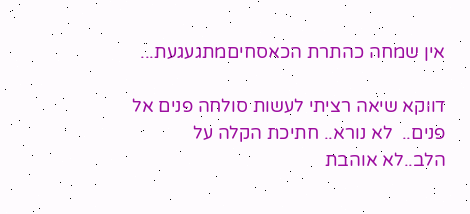אין שמחה כהתרת הכאסחיםמתגעגעת...

דווקא שיאה רציתי לעשות סולחה פנים אל פנים..  לא נורא.. חתיכת הקלה על הלב..לא אוהבת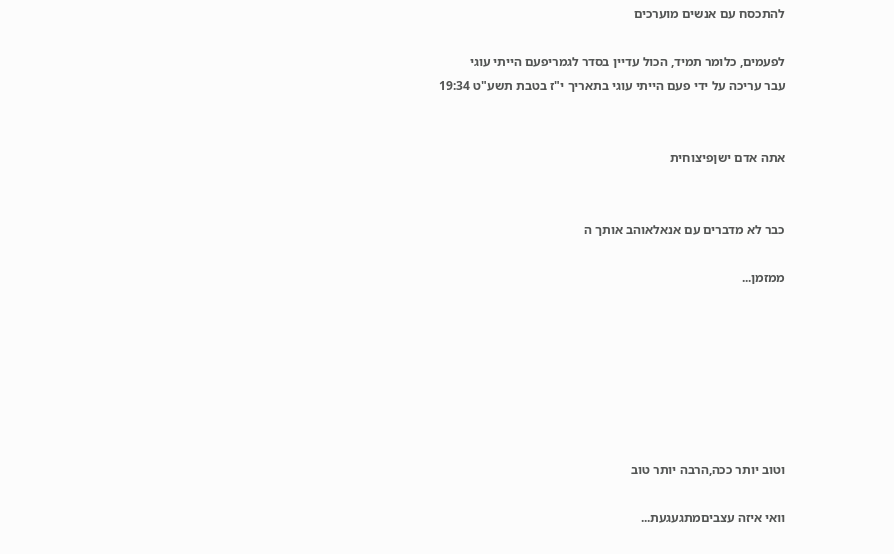להתכסח עם אנשים מוערכים

לפעמים, כלומר תמיד, הכול עדיין בסדר לגמריפעם הייתי עוגי
עבר עריכה על ידי פעם הייתי עוגי בתאריך י"ז בטבת תשע"ט 19:34


אתה אדם ישןפיצוחית


כבר לא מדברים עם אנאלאוהב אותך ה

ממזמן...







וטוב יותר ככה,הרבה יותר טוב

וואי איזה עצביםמתגעגעת...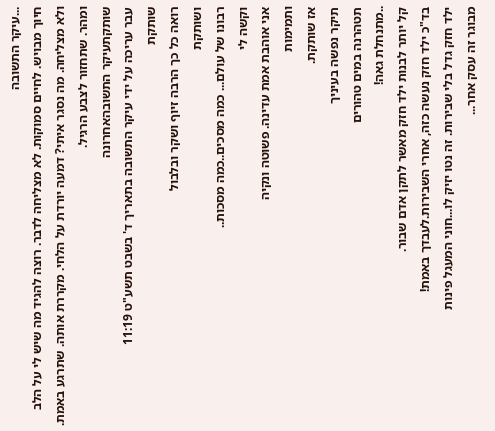...עיקר התשובה
חיוך מבויש. לחיים סמוקות. לא מצליחה לדבר. רוצה להגיד מה שיש לי על הלב ולא מצליחה. מה נסגר איתי? דמעה יורדת על הלחי. מקררת אותה. שתרגע באמת. ומהר. שתחזור לצבע הרגיל.
שותקתעיקר התשובהאחרונה
עבר עריכה על ידי עיקר התשובה בתאריך ד' בשבט תשע"ט 11:19
שותקת
רואה כל כך הרבה זיוף ושקר ובלבול
ושותקת
רבונו של עולם... כמה מסכים..כמה מסכות..
וקשה לי
אני אוהבת אמת עדינה. פשוטה ונקיה
ותמימות
אז שותקת.
תיקר נפשה בעיניך
תטהרנה במים טהורים
..מתנחלת גאה!
קל יותר לבנות ילד חזק מאשר לתקן אדם שבור.
בד"כ ילד חזק נעשה כזה, אחרי השבירות.לעבדך באמת!
ילד חזק גדל בלי שבירות. זה נטו יזיק לו...חוני המעגל פינות
מבוגר זה עסק אחר...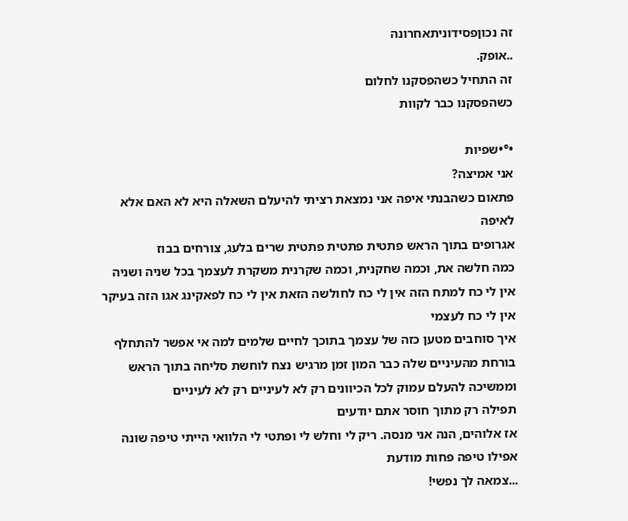זה נכוןפסידוניתאחרונה
..אופק.
זה התחיל כשהפסקנו לחלום
כשהפסקנו כבר לקוות

•°•שפיות
אני אמיצה?
פתאום כשהבנתי איפה אני נמצאת רציתי להיעלם השאלה היא לא האם אלא לאיפה
אגרופים בתוך הראש פתטית פתטית פתטית שרים בלעג, צורחים בבוז
כמה חלשה את, וכמה שחקנית, וכמה שקרנית משקרת לעצמך בכל שניה ושניה
אין לי כח למתח הזה אין לי כח לחולשה הזאת אין לי כח לפאקינג אגו הזה בעיקר אין לי כח לעצמי
איך סוחבים מטען כזה של עצמך בתוכך לחיים שלמים למה אי אפשר להתחלף
בורחת מהעיניים שלה כבר המון זמן מרגיש נצח לוחשת סליחה בתוך הראש וממשיכה להעלם עמוק לכל הכיוונים רק לא לעיניים רק לא לעיניים
תפילה רק מתוך חוסר אתם יודעים
אז אלוהים, הנה אני מנסה. ריק לי וחלש לי ופתטי לי הלוואי הייתי טיפה שונה
אפילו טיפה פחות מודעת
...צמאה לך נפשי!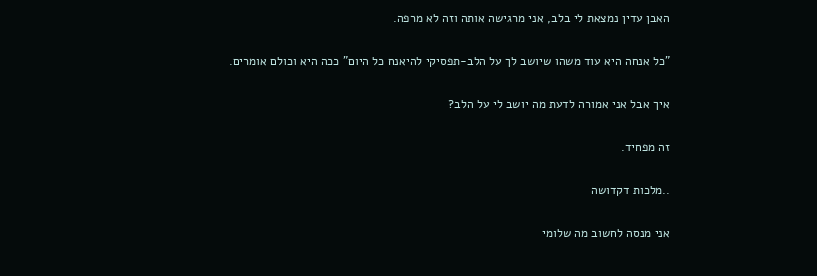האבן עדין נמצאת לי בלב, אני מרגישה אותה וזה לא מרפה.

"כל אנחה היא עוד משהו שיושב לך על הלב-תפסיקי להיאנח כל היום" ככה היא וכולם אומרים.

איך אבל אני אמורה לדעת מה יושב לי על הלב?

זה מפחיד.

..מלכות דקדושה

אני מנסה לחשוב מה שלומי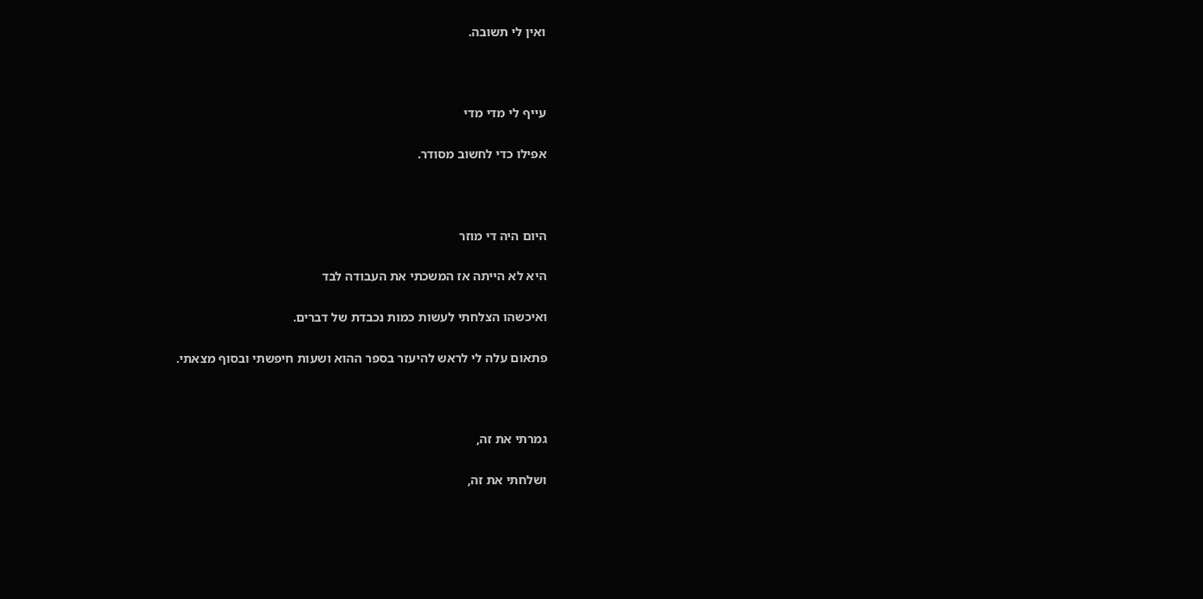ואין לי תשובה.



עייף לי מדי מדי

אפילו כדי לחשוב מסודר.



היום היה די מוזר

היא לא הייתה אז המשכתי את העבודה לבד

ואיכשהו הצלחתי לעשות כמות נכבדת של דברים.

פתאום עלה לי לראש להיעזר בספר ההוא ושעות חיפשתי ובסוף מצאתי.



גמרתי את זה,

ושלחתי את זה,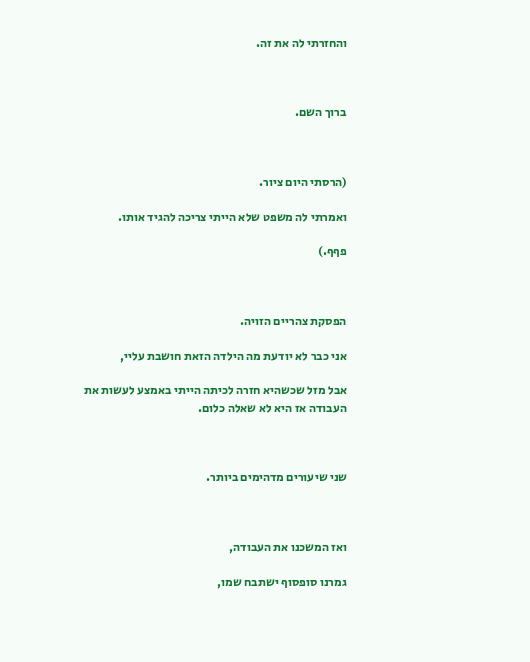והחזרתי לה את זה.



ברוך השם.



(הרסתי היום ציור.

ואמרתי לה משפט שלא הייתי צריכה להגיד אותו.

פףף.)



הפסקת צהריים הזויה.

אני כבר לא יודעת מה הילדה הזאת חושבת עליי,

אבל מזל שכשהיא חזרה לכיתה הייתי באמצע לעשות את העבודה אז היא לא שאלה כלום.



שני שיעורים מדהימים ביותר.



ואז המשכנו את העבודה,

גמרנו סופסוף ישתבח שמו,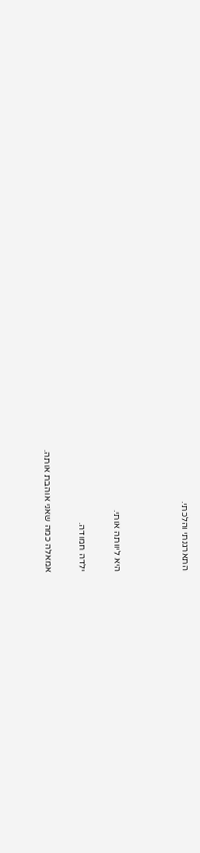התארגנתי והלכתי.



היא ליוותה אותי.

ילדה חמודה.

אמאלה כמה שאני אוהבת אותה.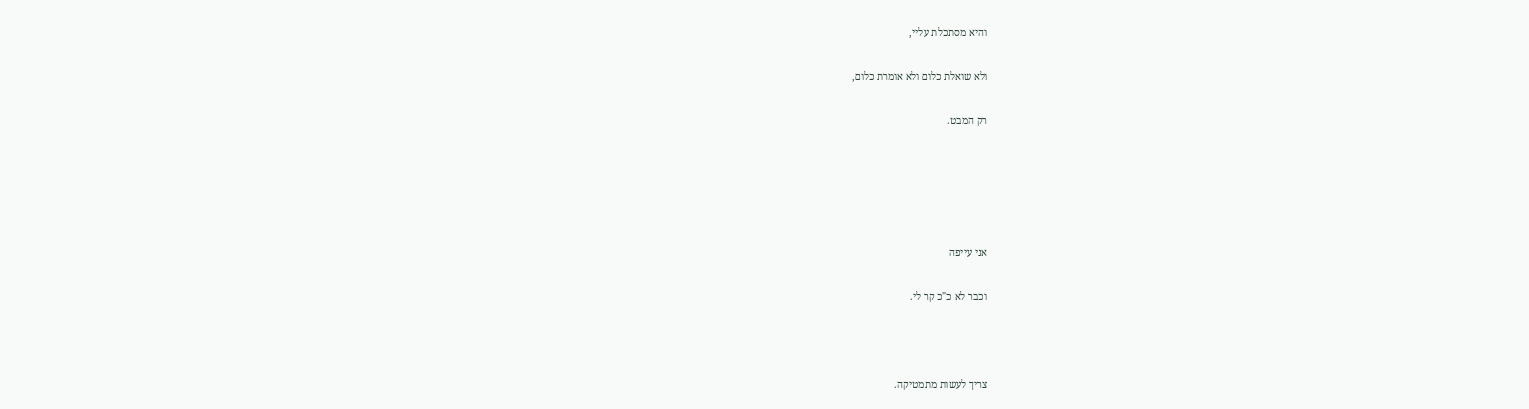והיא מסתכלת עליי,

ולא שואלת כלום ולא אומרת כלום,

רק המבט.





אני עייפה

וכבר לא כ"כ קר לי.



צריך לעשות מתמטיקה.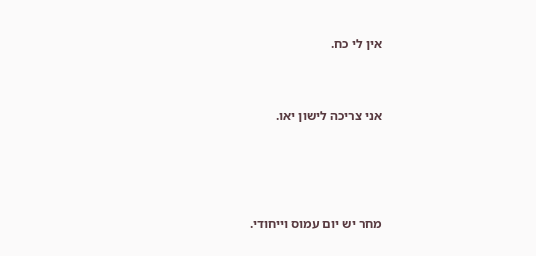אין לי כח.



אני צריכה לישון יאו.





מחר יש יום עמוס וייחודי.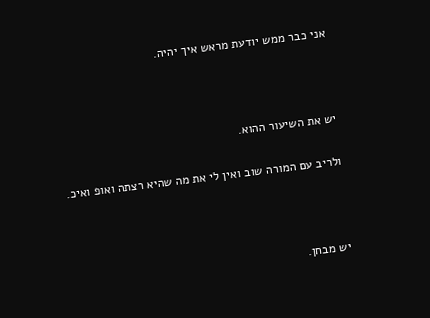אני כבר ממש יודעת מראש איך יהיה.



יש את השיעור ההוא.

ולריב עם המורה שוב ואין לי את מה שהיא רצתה ואופ ואיכ.



יש מבחן.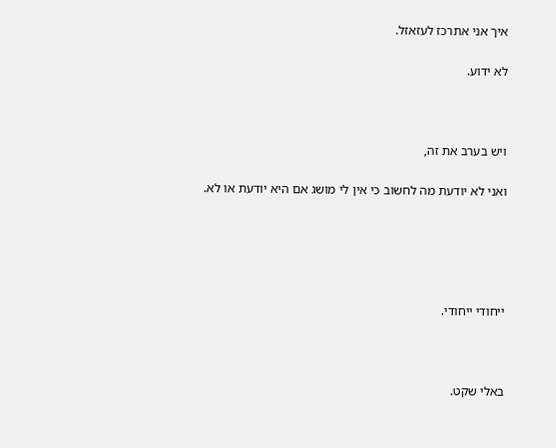איך אני אתרכז לעזאזל.

לא ידוע.



ויש בערב את זה,

ואני לא יודעת מה לחשוב כי אין לי מושג אם היא יודעת או לא.





ייחודי ייחודי.



באלי שקט.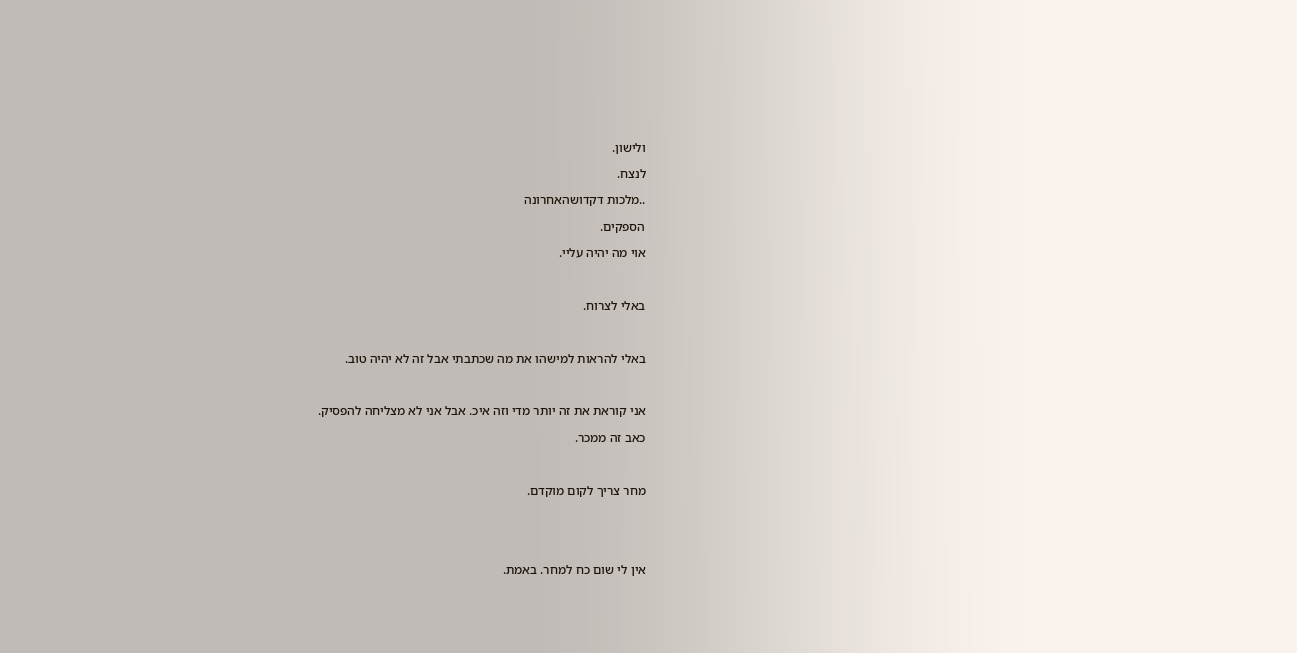ולישון.

לנצח.

..מלכות דקדושהאחרונה

הספקים.

אוי מה יהיה עליי.



באלי לצרוח.



באלי להראות למישהו את מה שכתבתי אבל זה לא יהיה טוב.



אני קוראת את זה יותר מדי וזה איכ. אבל אני לא מצליחה להפסיק.

כאב זה ממכר.



מחר צריך לקום מוקדם.





אין לי שום כח למחר. באמת.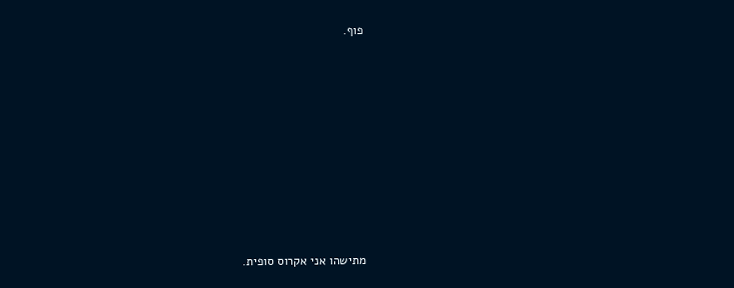פוף.











מתישהו אני אקרוס סופית.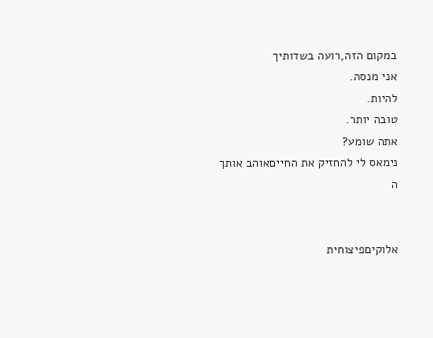במקום הזה,רועה בשדותיך
אני מנסה.
להיות.
טובה יותר.
אתה שומע?
נימאס לי להחזיק את החייםאוהב אותך ה


אלוקיםפיצוחית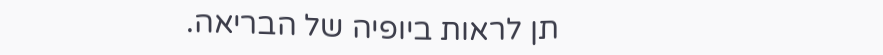תן לראות ביופיה של הבריאה.